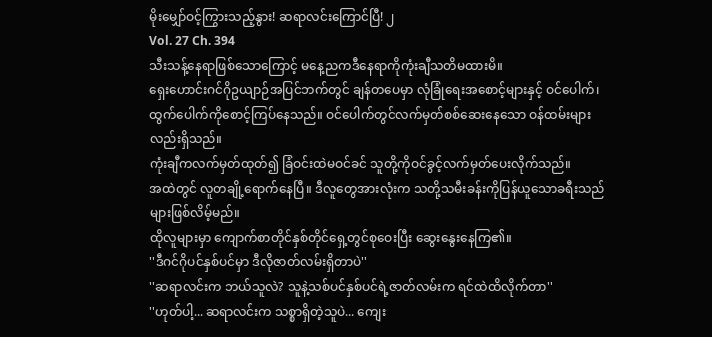မိုးမျှော်ဝင့်ကြွားသည့်နွား! ဆရာလင်းကြောင်ပြီ! ၂
Vol. 27 Ch. 394
သီးသန့်နေရာဖြစ်သောကြောင့် မနေ့ညကဒီနေရာကိုကုံးချီသတိမထားမိ။
ရှေးဟောင်းဂင်ဂိုဥယျာဉ်အပြင်ဘက်တွင် ချန်တပေမှာ လုံခြုံရေးအစောင့်များနှင့် ဝင်ပေါက်၊ ထွက်ပေါက်ကိုစောင့်ကြပ်နေသည်။ ဝင်ပေါက်တွင်လက်မှတ်စစ်ဆေးနေသော ဝန်ထမ်းများလည်းရှိသည်။
ကုံးချီကလက်မှတ်ထုတ်၍ ခြံဝင်းထဲမဝင်ခင် သူတို့ကိုဝင်ခွင့်လက်မှတ်ပေးလိုက်သည်။
အထဲတွင် လူတချို့ရောက်နေပြီ။ ဒီလူတွေအားလုံးက သတို့သမီးခန်းကိုပြန်ယူသောခရီးသည်များဖြစ်လိမ့်မည်။
ထိုလူများမှာ ကျောက်စာတိုင်နှစ်တိုင်ရှေ့တွင်စုဝေးပြီး ဆွေးနွေးနေကြ၏။
''ဒီဂင်ဂိုပင်နှစ်ပင်မှာ ဒီလိုဇာတ်လမ်းရှိတာပဲ''
''ဆရာလင်းက ဘယ်သူလဲ? သူနဲ့သစ်ပင်နှစ်ပင်ရဲ့ဇာတ်လမ်းက ရင်ထဲထိလိုက်တာ''
''ဟုတ်ပါ့... ဆရာလင်းက သစ္စာရှိတဲ့သူပဲ... ကျေး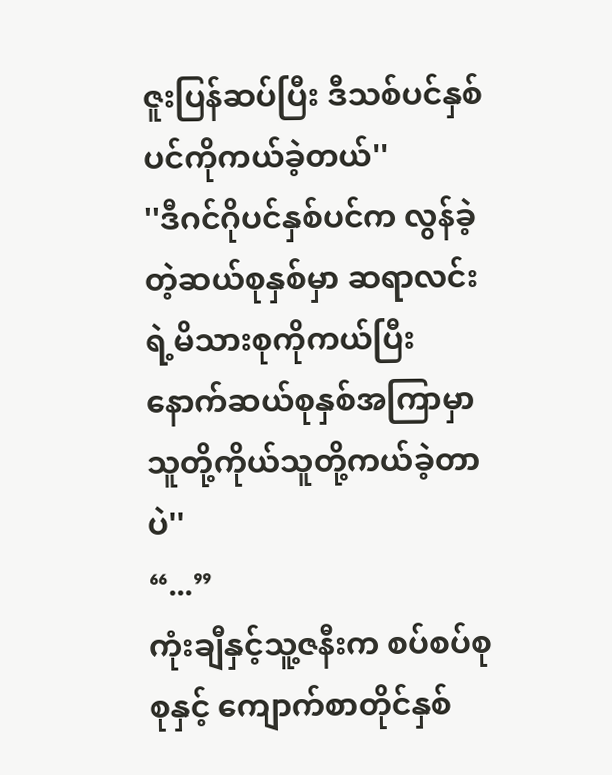ဇူးပြန်ဆပ်ပြီး ဒီသစ်ပင်နှစ်ပင်ကိုကယ်ခဲ့တယ်''
''ဒီဂင်ဂိုပင်နှစ်ပင်က လွန်ခဲ့တဲ့ဆယ်စုနှစ်မှာ ဆရာလင်းရဲ့မိသားစုကိုကယ်ပြီး နောက်ဆယ်စုနှစ်အကြာမှာ သူတို့ကိုယ်သူတို့ကယ်ခဲ့တာပဲ''
“...”
ကုံးချီနှင့်သူ့ဇနီးက စပ်စပ်စုစုနှင့် ကျောက်စာတိုင်နှစ်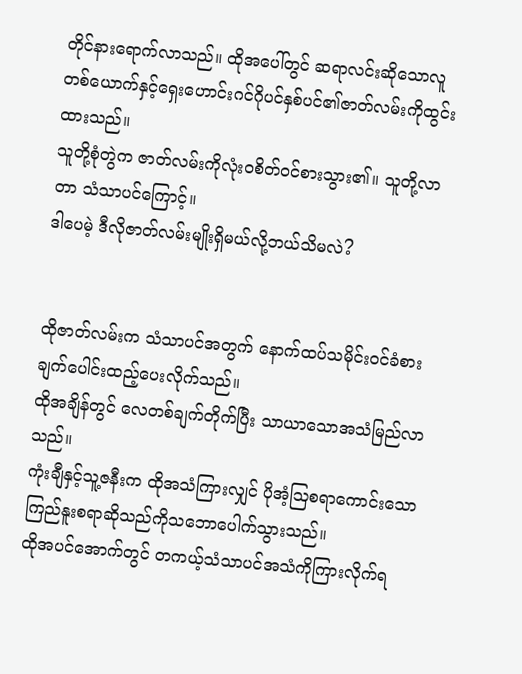တိုင်နားရောက်လာသည်။ ထိုအပေါ်တွင် ဆရာလင်းဆိုသောလူတစ်ယောက်နှင့်ရှေးဟောင်းဂင်ဂိုပင်နှစ်ပင်၏ဇာတ်လမ်းကိုထွင်းထားသည်။
သူတို့စုံတွဲက ဇာတ်လမ်းကိုလုံးဝစိတ်ဝင်စားသွား၏။ သူတို့လာတာ သံသာပင်ကြောင့်။
ဒါပေမဲ့ ဒီလိုဇာတ်လမ်းမျိုးရှိမယ်လို့ဘယ်သိမလဲ?


ထိုဇာတ်လမ်းက သံသာပင်အတွက် နောက်ထပ်သမိုင်းဝင်ခံစားချက်ပေါင်းထည့်ပေးလိုက်သည်။
ထိုအချိန်တွင် လေတစ်ချက်တိုက်ပြီး သာယာသောအသံမြည်လာသည်။
ကုံးချီနှင့်သူ့ဇနီးက ထိုအသံကြားလျှင် ပိုအံ့ဩစရာကောင်းသောကြည်နူးစရာဆိုသည်ကိုသဘောပေါက်သွားသည်။
ထိုအပင်အောက်တွင် တကယ့်သံသာပင်အသံကိုကြားလိုက်ရ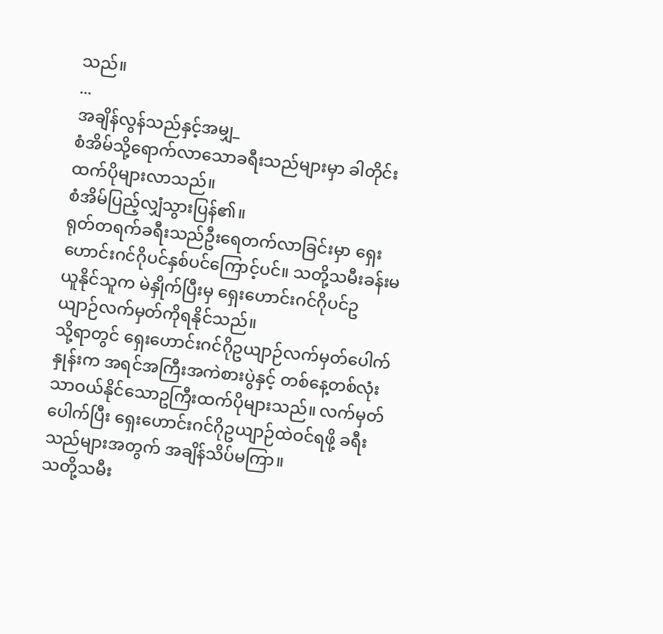သည်။
...
အချိန်လွန်သည်နှင့်အမျှ_
စံအိမ်သို့ရောက်လာသောခရီးသည်များမှာ ခါတိုင်းထက်ပိုများလာသည်။
စံအိမ်ပြည့်လျှံသွားပြန်၏။
ရုတ်တရက်ခရီးသည်ဦးရေတက်လာခြင်းမှာ ရှေးဟောင်းဂင်ဂိုပင်နှစ်ပင်ကြောင့်ပင်။ သတို့သမီးခန်းမယူနိုင်သူက မဲနှိုက်ပြီးမှ ရှေးဟောင်းဂင်ဂိုပင်ဥယျာဉ်လက်မှတ်ကိုရနိုင်သည်။
သို့ရာတွင် ရှေးဟောင်းဂင်ဂိုဥယျာဉ်လက်မှတ်ပေါက်နှုန်းက အရင်အကြီးအကဲစားပွဲနှင့် တစ်နေ့တစ်လုံးသာဝယ်နိုင်သောဥကြီးထက်ပိုများသည်။ လက်မှတ်ပေါက်ပြီး ရှေးဟောင်းဂင်ဂိုဥယျာဉ်ထဲဝင်ရဖို့ ခရီးသည်များအတွက် အချိန်သိပ်မကြာ။
သတို့သမီး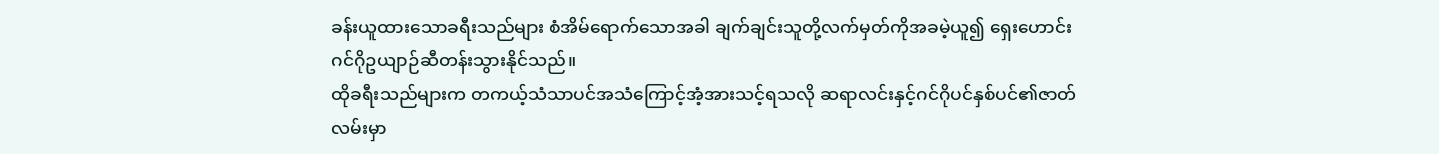ခန်းယူထားသောခရီးသည်များ စံအိမ်ရောက်သောအခါ ချက်ချင်းသူတို့လက်မှတ်ကိုအခမဲ့ယူ၍ ရှေးဟောင်းဂင်ဂိုဥယျာဉ်ဆီတန်းသွားနိုင်သည်။
ထိုခရီးသည်များက တကယ့်သံသာပင်အသံကြောင့်အံ့အားသင့်ရသလို ဆရာလင်းနှင့်ဂင်ဂိုပင်နှစ်ပင်၏ဇာတ်လမ်းမှာ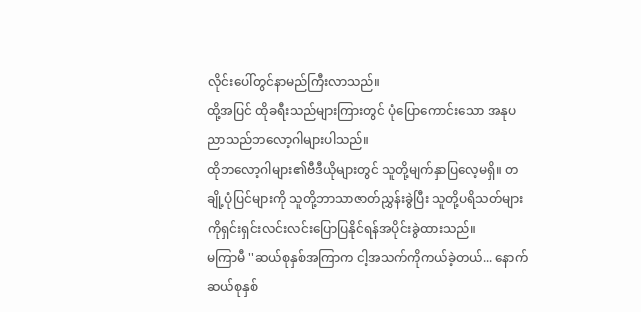လိုင်းပေါ်တွင်နာမည်ကြီးလာသည်။
ထို့အပြင် ထိုခရီးသည်များကြားတွင် ပုံပြောကောင်းသော အနုပညာသည်ဘလော့ဂါများပါသည်။
ထိုဘလော့ဂါများ၏ဗီဒီယိုများတွင် သူတို့မျက်နှာပြလေ့မရှိ။ တချို့ပုံပြင်များကို သူတို့ဘာသာဇာတ်ညွှန်းခွဲပြီး သူတို့ပရိသတ်များကိုရှင်းရှင်းလင်းလင်းပြောပြနိုင်ရန်အပိုင်းခွဲထားသည်။
မကြာမီ ''ဆယ်စုနှစ်အကြာက ငါ့အသက်ကိုကယ်ခဲ့တယ်... နောက်ဆယ်စုနှစ်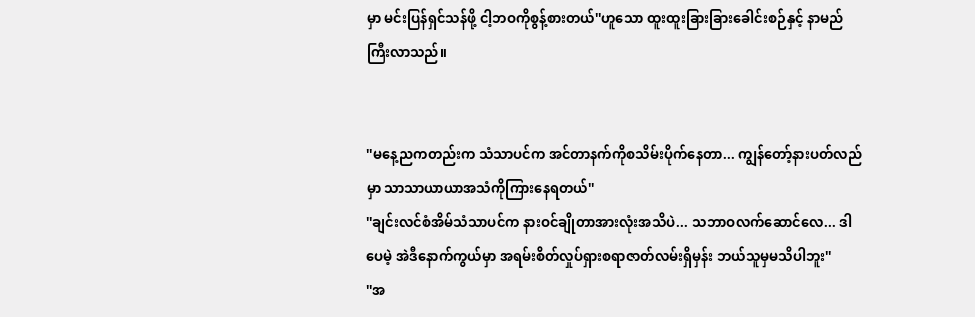မှာ မင်းပြန်ရှင်သန်ဖို့ ငါ့ဘဝကိုစွန့်စားတယ်''ဟူသော ထူးထူးခြားခြားခေါင်းစဉ်နှင့် နာမည်ကြီးလာသည်။


''မနေ့ညကတည်းက သံသာပင်က အင်တာနက်ကိုစသိမ်းပိုက်နေတာ... ကျွန်တော့်နားပတ်လည်မှာ သာသာယာယာအသံကိုကြားနေရတယ်''
''ချင်းလင်စံအိမ်သံသာပင်က နားဝင်ချိုတာအားလုံးအသိပဲ... သဘာဝလက်ဆောင်လေ... ဒါပေမဲ့ အဲဒီနောက်ကွယ်မှာ အရမ်းစိတ်လှုပ်ရှားစရာဇာတ်လမ်းရှိမှန်း ဘယ်သူမှမသိပါဘူး''
''အ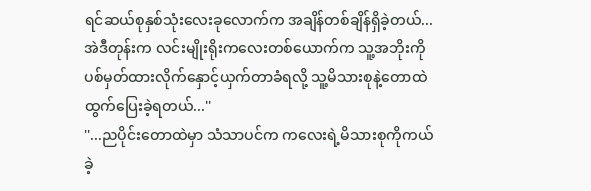ရင်ဆယ်စုနှစ်သုံးလေးခုလောက်က အချိန်တစ်ချိန်ရှိခဲ့တယ်... အဲဒီတုန်းက လင်းမျိုးရိုးကလေးတစ်ယောက်က သူ့အဘိုးကိုပစ်မှတ်ထားလိုက်နှောင့်ယှက်တာခံရလို့ သူ့မိသားစုနဲ့တောထဲထွက်ပြေးခဲ့ရတယ်...''
''...ညပိုင်းတောထဲမှာ သံသာပင်က ကလေးရဲ့မိသားစုကိုကယ်ခဲ့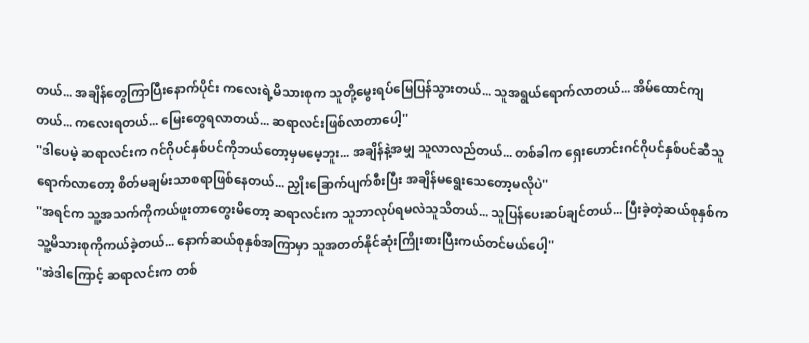တယ်... အချိန်တွေကြာပြီးနောက်ပိုင်း ကလေးရဲ့မိသားစုက သူတို့မွေးရပ်မြေပြန်သွားတယ်... သူအရွယ်ရောက်လာတယ်... အိမ်ထောင်ကျတယ်... ကလေးရတယ်... မြေးတွေရလာတယ်... ဆရာလင်းဖြစ်လာတာပေါ့''
''ဒါပေမဲ့ ဆရာလင်းက ဂင်ဂိုပင်နှစ်ပင်ကိုဘယ်တော့မှမမေ့ဘူး... အချိန်နဲ့အမျှ သူလာလည်တယ်... တစ်ခါက ရှေးဟောင်းဂင်ဂိုပင်နှစ်ပင်ဆီသူရောက်လာတော့ စိတ်မချမ်းသာစရာဖြစ်နေတယ်... ညှိုးခြောက်ပျက်စီးပြီး အချိန်မရွေးသေတော့မလိုပဲ''
''အရင်က သူ့အသက်ကိုကယ်ဖူးတာတွေးမိတော့ ဆရာလင်းက သူဘာလုပ်ရမလဲသူသိတယ်... သူပြန်ပေးဆပ်ချင်တယ်... ပြီးခဲ့တဲ့ဆယ်စုနှစ်က သူ့မိသားစုကိုကယ်ခဲ့တယ်... နောက်ဆယ်စုနှစ်အကြာမှာ သူအတတ်နိုင်ဆုံးကြိုးစားပြီးကယ်တင်မယ်ပေါ့''
''အဲဒါကြောင့် ဆရာလင်းက တစ်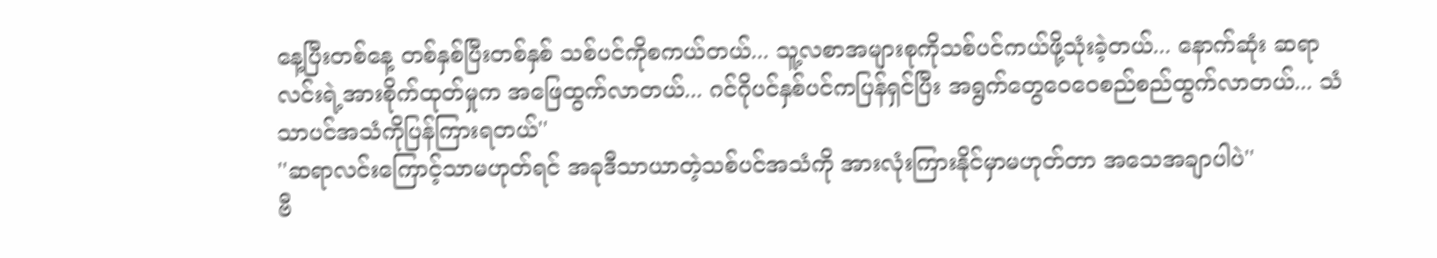နေ့ပြီးတစ်နေ့ တစ်နှစ်ပြီးတစ်နှစ် သစ်ပင်ကိုစကယ်တယ်... သူ့လစာအများစုကိုသစ်ပင်ကယ်ဖို့သုံးခဲ့တယ်... နောက်ဆုံး ဆရာလင်းရဲ့အားစိုက်ထုတ်မှုက အဖြေထွက်လာတယ်... ဂင်ဂိုပင်နှစ်ပင်ကပြန်ရှင်ပြီး အရွက်တွေဝေဝေစည်စည်ထွက်လာတယ်... သံသာပင်အသံကိုပြန်ကြားရတယ်''
''ဆရာလင်းကြောင့်သာမဟုတ်ရင် အခုဒီသာယာတဲ့သစ်ပင်အသံကို အားလုံးကြားနိုင်မှာမဟုတ်တာ အသေအချာပါပဲ''
ဗီ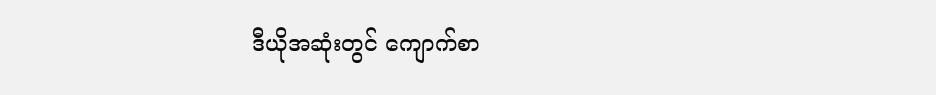ဒီယိုအဆုံးတွင် ကျောက်စာ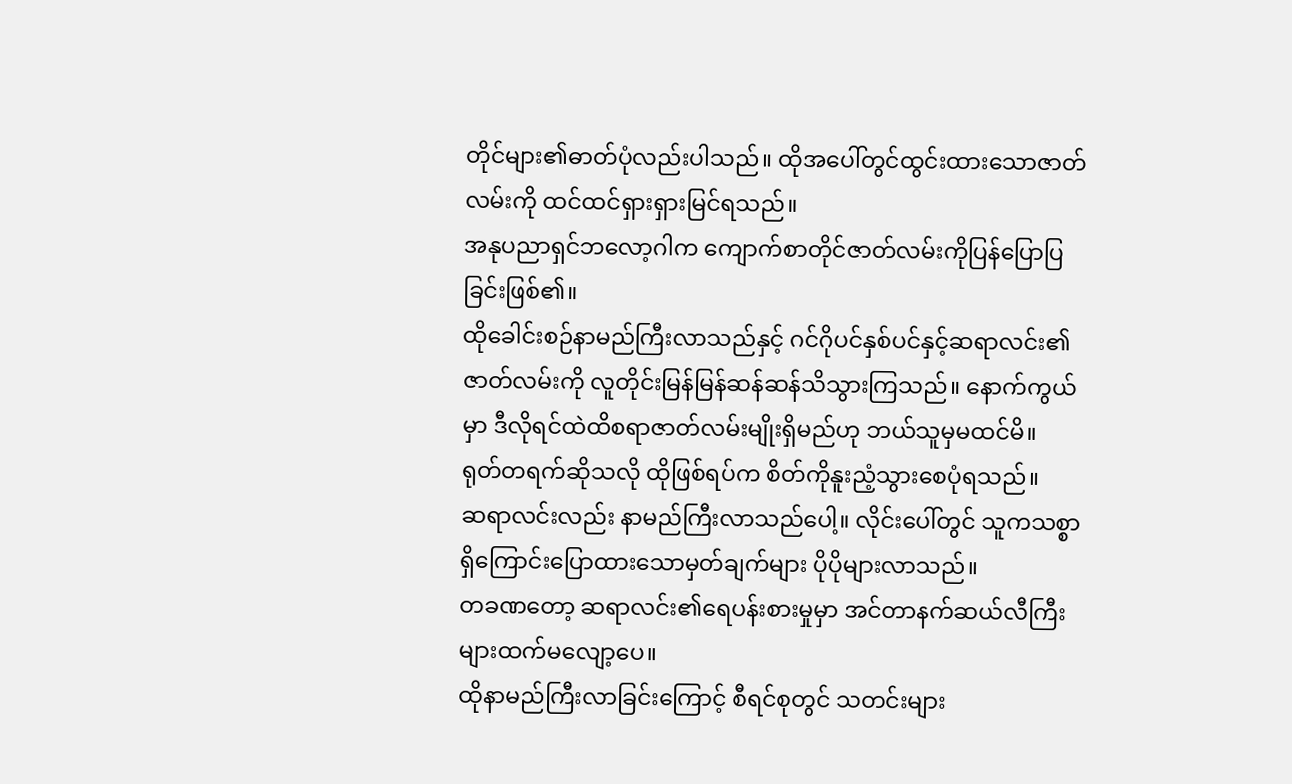တိုင်များ၏ဓာတ်ပုံလည်းပါသည်။ ထိုအပေါ်တွင်ထွင်းထားသောဇာတ်လမ်းကို ထင်ထင်ရှားရှားမြင်ရသည်။
အနုပညာရှင်ဘလော့ဂါက ကျောက်စာတိုင်ဇာတ်လမ်းကိုပြန်ပြောပြခြင်းဖြစ်၏။
ထိုခေါင်းစဉ်နာမည်ကြီးလာသည်နှင့် ဂင်ဂိုပင်နှစ်ပင်နှင့်ဆရာလင်း၏ဇာတ်လမ်းကို လူတိုင်းမြန်မြန်ဆန်ဆန်သိသွားကြသည်။ နောက်ကွယ်မှာ ဒီလိုရင်ထဲထိစရာဇာတ်လမ်းမျိုးရှိမည်ဟု ဘယ်သူမှမထင်မိ။
ရုတ်တရက်ဆိုသလို ထိုဖြစ်ရပ်က စိတ်ကိုနူးညံ့သွားစေပုံရသည်။
ဆရာလင်းလည်း နာမည်ကြီးလာသည်ပေါ့။ လိုင်းပေါ်တွင် သူကသစ္စာရှိကြောင်းပြောထားသောမှတ်ချက်များ ပိုပိုများလာသည်။
တခဏတော့ ဆရာလင်း၏ရေပန်းစားမှုမှာ အင်တာနက်ဆယ်လီကြီးများထက်မလျော့ပေ။
ထိုနာမည်ကြီးလာခြင်းကြောင့် စီရင်စုတွင် သတင်းများ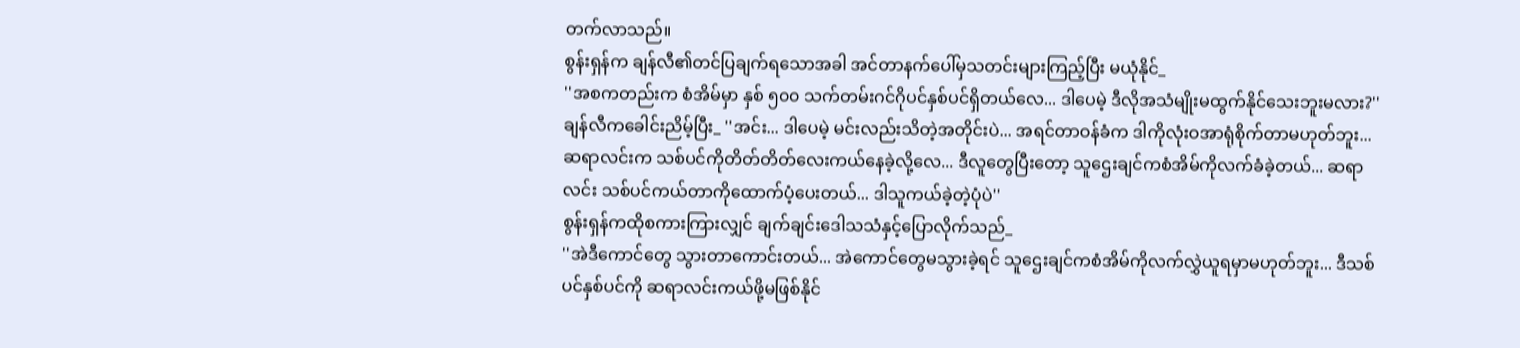တက်လာသည်။
စွန်းရှန်က ချန်လီ၏တင်ပြချက်ရသောအခါ အင်တာနက်ပေါ်မှသတင်းများကြည့်ပြီး မယုံနိုင်_
''အစကတည်းက စံအိမ်မှာ နှစ် ၅၀၀ သက်တမ်းဂင်ဂိုပင်နှစ်ပင်ရှိတယ်လေ... ဒါပေမဲ့ ဒီလိုအသံမျိုးမထွက်နိုင်သေးဘူးမလား?''
ချန်လီကခေါင်းညိမ့်ပြီး_ ''အင်း... ဒါပေမဲ့ မင်းလည်းသိတဲ့အတိုင်းပဲ... အရင်တာဝန်ခံက ဒါကိုလုံးဝအာရုံစိုက်တာမဟုတ်ဘူး... ဆရာလင်းက သစ်ပင်ကိုတိတ်တိတ်လေးကယ်နေခဲ့လို့လေ... ဒီလူတွေပြီးတော့ သူဌေးချင်ကစံအိမ်ကိုလက်ခံခဲ့တယ်... ဆရာလင်း သစ်ပင်ကယ်တာကိုထောက်ပံ့ပေးတယ်... ဒါသူကယ်ခဲ့တဲ့ပုံပဲ''
စွန်းရှန်ကထိုစကားကြားလျှင် ချက်ချင်းဒေါသသံနှင့်ပြောလိုက်သည်_
''အဲဒီကောင်တွေ သွားတာကောင်းတယ်... အဲကောင်တွေမသွားခဲ့ရင် သူဌေးချင်ကစံအိမ်ကိုလက်လွှဲယူရမှာမဟုတ်ဘူး... ဒီသစ်ပင်နှစ်ပင်ကို ဆရာလင်းကယ်ဖို့မဖြစ်နိုင်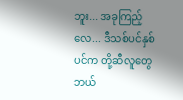ဘူး... အခုကြည့်လေ... ဒီသစ်ပင်နှစ်ပင်က တို့ဆီလူတွေဘယ်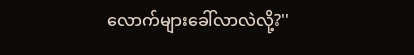လောက်များခေါ်လာလဲလို့?''